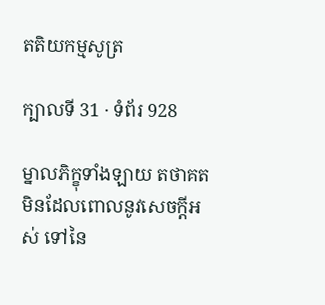តតិយកម្មសូត្រ

ក្បាលទី 31 · ទំព័រ 928

ម្នាលភិក្ខុទាំងឡាយ តថាគតមិនដែលពោលនូវសេចក្តីអស់ ទៅនៃ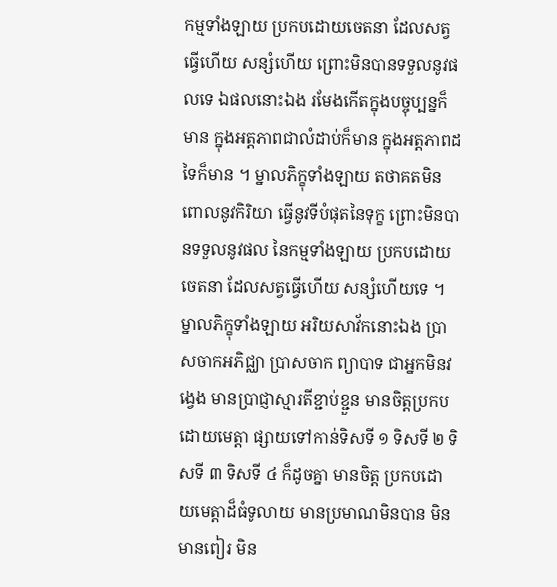កម្មទាំងឡាយ ប្រកបដោយចេតនា ដែលសត្វធ្វើហើយ សន្សំហើយ ព្រោះមិនបានទទួលនូវផលទេ ឯផលនោះឯង រមែងកើតក្នុងបច្ចុប្បន្នក៏មាន ក្នុងអត្តភាពជាលំដាប់ក៏មាន ក្នុងអត្តភាពដទៃក៏មាន ។ ម្នាលភិក្ខុទាំងឡាយ តថាគតមិនពោលនូវកិរិយា ធ្វើនូវទីបំផុតនៃទុក្ខ ព្រោះមិនបានទទួលនូវផល នៃកម្មទាំងឡាយ ប្រកបដោយចេតនា ដែលសត្វធ្វើហើយ សន្សំហើយទេ ។ ម្នាលភិក្ខុទាំងឡាយ អរិយសាវ័កនោះឯង ប្រាសចាកអភិជ្ឈា ប្រាសចាក ព្យាបាទ ជាអ្នកមិនវង្វេង មានប្រាជ្ញាស្មារតីខ្ជាប់ខ្ជួន មានចិត្តប្រកបដោយមេត្តា ផ្សាយទៅកាន់ទិសទី ១ ទិសទី ២ ទិសទី ៣ ទិសទី ៤ ក៏ដូចគ្នា មានចិត្ត ប្រកបដោយមេត្តាដ៏ធំទូលាយ មានប្រមាណមិនបាន មិនមានពៀរ មិន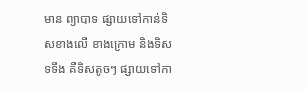មាន ព្យាបាទ ផ្សាយទៅកាន់ទិសខាងលើ ខាងក្រោម និងទិសទទឹង គឺទិសតូចៗ ផ្សាយទៅកា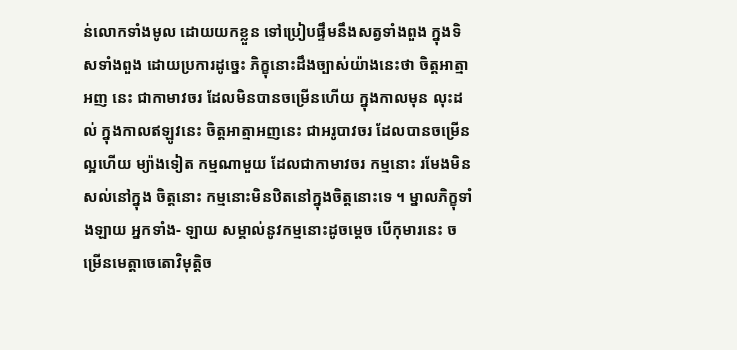ន់លោកទាំងមូល ដោយយកខ្លួន ទៅប្រៀបផ្ទឹមនឹងសត្វទាំងពួង ក្នុងទិសទាំងពួង ដោយប្រការដូច្នេះ ភិក្ខុនោះដឹងច្បាស់យ៉ាងនេះថា ចិត្តអាត្មាអញ នេះ ជាកាមាវចរ ដែលមិនបានចម្រើនហើយ ក្នុងកាលមុន លុះដល់ ក្នុងកាលឥឡូវនេះ ចិត្តអាត្មាអញនេះ ជាអរូបាវចរ ដែលបានចម្រើនល្អហើយ ម្យ៉ាងទៀត កម្មណាមួយ ដែលជាកាមាវចរ កម្មនោះ រមែងមិនសល់នៅក្នុង ចិត្តនោះ កម្មនោះមិនឋិតនៅក្នុងចិត្តនោះទេ ។ ម្នាលភិក្ខុទាំងឡាយ អ្នកទាំង- ឡាយ សម្គាល់នូវកម្មនោះដូចម្តេច បើកុមារនេះ ចម្រើនមេត្តាចេតោវិមុត្តិច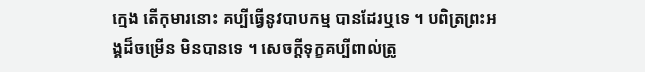ក្មេង តើកុមារនោះ គប្បីធ្វើនូវបាបកម្ម បានដែរឬទេ ។ បពិត្រព្រះអង្គដ៏ចម្រើន មិនបានទេ ។ សេចក្តីទុក្ខគប្បីពាល់ត្រូ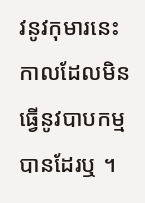វនូវកុមារនេះ កាលដែលមិនធ្វើនូវបាបកម្ម បានដែរឬ ។